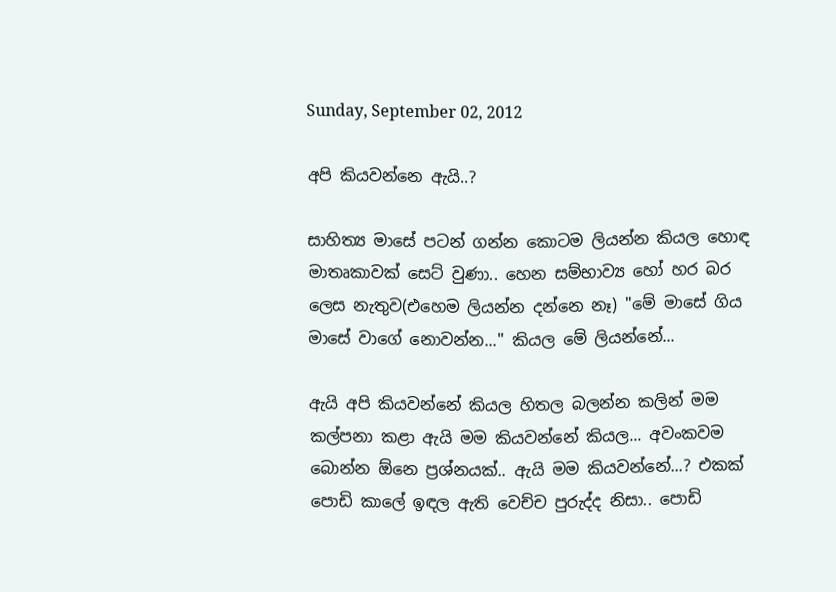Sunday, September 02, 2012

අපි කියවන්නෙ ඇයි..?

සාහිත්‍ය මාසේ පටන් ගන්න කොටම ලියන්න කියල හොඳ මාතෘකාවක් සෙට් වුණා.. හෙන සම්භාව්‍ය හෝ හර බර ලෙස නැතුව(එහෙම ලියන්න දන්නෙ නෑ) "මේ මාසේ ගිය මාසේ වාගේ නොවන්න..." කියල මේ ලියන්නේ...

ඇයි අපි කියවන්නේ කියල හිතල බලන්න කලින් මම කල්පනා කළා ඇයි මම කියවන්නේ කියල... අවංකවම බොන්න ඕනෙ ප්‍රශ්නයක්.. ඇයි මම කියවන්නේ...? එකක් පොඩි කාලේ ඉඳල ඇති වෙච්ච පුරුද්ද නිසා.. පොඩි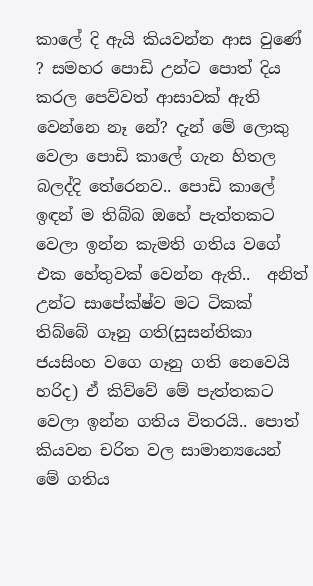කාලේ දි ඇයි කියවන්න ආස වුණේ ? සමහර පොඩි උන්ට පොත් දිය කරල පෙව්වත් ආසාවක් ඇති වෙන්නෙ නෑ නේ? දැන් මේ ලොකු වෙලා පොඩි කාලේ ගැන හිතල බලද්දි තේරෙනව.. පොඩි කාලේ ඉඳන් ම තිබ්බ ඔහේ පැත්තකට වෙලා ඉන්න කැමති ගතිය වගේ එක හේතුවක් වෙන්න ඇති..  අනිත් උන්ට සාපේක්ෂ්ව මට ටිකක් තිබ්බේ ගෑනු ගති(සුසන්තිකා ජයසිංහ වගෙ ගෑනු ගති නෙවෙයි හරිද) ඒ කිව්වේ මේ පැත්තකට වෙලා ඉන්න ගතිය විතරයි.. පොත් කියවන චරිත වල සාමාන්‍යයෙන් මේ ගතිය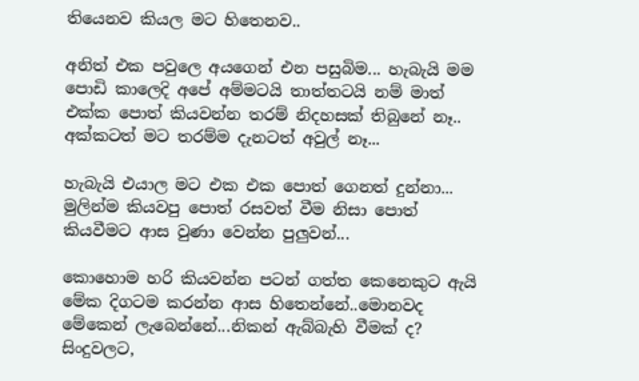තියෙනව කියල මට හිතෙනව..

අනිත් එක පවුලෙ අයගෙන් එන පසුබිම... හැබැයි මම පොඩි කාලෙදි අපේ අම්මටයි තාත්තටයි නම් මාත් එක්ක පොත් කියවන්න තරම් නිදහසක් තිබුනේ නෑ.. අක්කටත් මට තරම්ම දැනටත් අවුල් නෑ...

හැබැයි එයාල මට එක එක පොත් ගෙනත් දුන්නා...  මුලින්ම කියවපු පොත් රසවත් වීම නිසා පොත් කියවීමට ආස වුණා වෙන්න පුලුවන්...

කොහොම හරි කියවන්න පටන් ගත්ත කෙනෙකුට ඇයි මේක දිගටම කරන්න ආස හිතෙන්නේ..මොනවද මේකෙන් ලැබෙන්නේ...නිකන් ඇබ්බැහි වීමක් ද?  සිංදුවලට,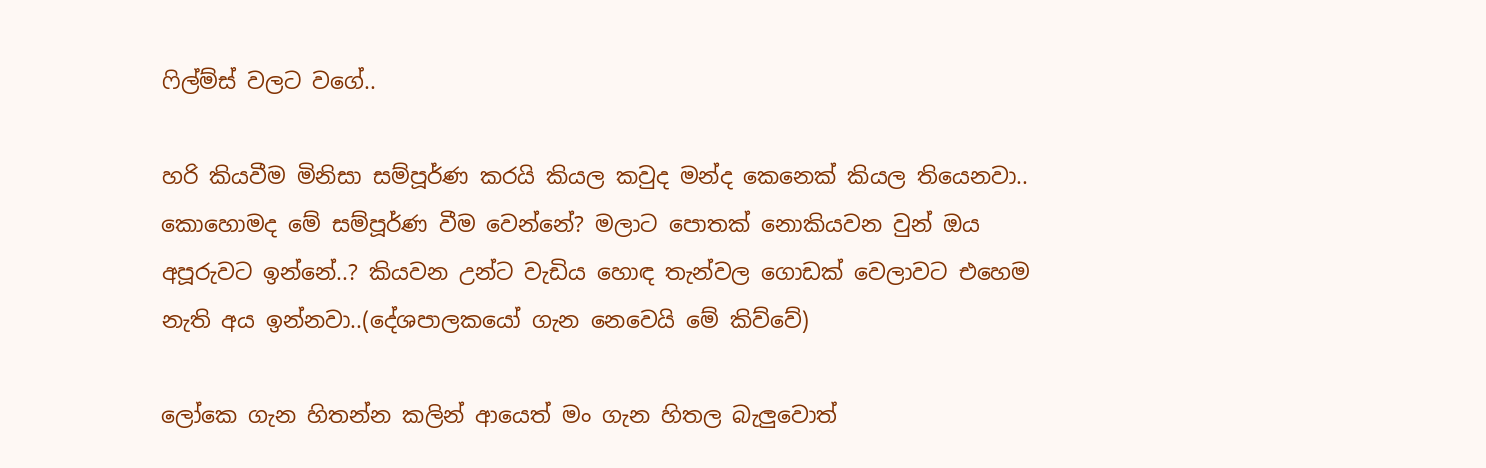ෆිල්ම්ස් වලට වගේ..

හරි කියවීම මිනිසා සම්පූර්ණ කරයි කියල කවුද මන්ද කෙනෙක් කියල තියෙනවා.. කොහොමද මේ සම්පූර්ණ වීම වෙන්නේ? මලාට පොතක් නොකියවන වුන් ඔය අපූරුවට ඉන්නේ..? කියවන උන්ට වැඩිය හොඳ තැන්වල ගොඩක් වෙලාවට එහෙම නැති අය ඉන්නවා..(දේශපාලකයෝ ගැන නෙවෙයි මේ කිව්වේ)

ලෝකෙ ගැන හිතන්න කලින් ආයෙත් මං ගැන හිතල බැලුවොත්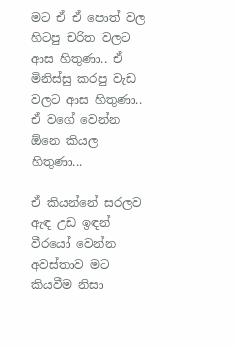මට ඒ ඒ පොත් වල හිටපු චරිත වලට ආස හිතුණා.. ඒ මිනිස්සු කරපු වැඩ වලට ආස හිතුණා.. ඒ වගේ වෙන්න ඕනෙ කියල හිතුණා...

ඒ කියන්නේ සරලව ඇඳ උඩ ඉඳන් වීරයෝ වෙන්න අවස්තාව මට කියවීම නිසා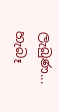ලැබුණ... හැබෑ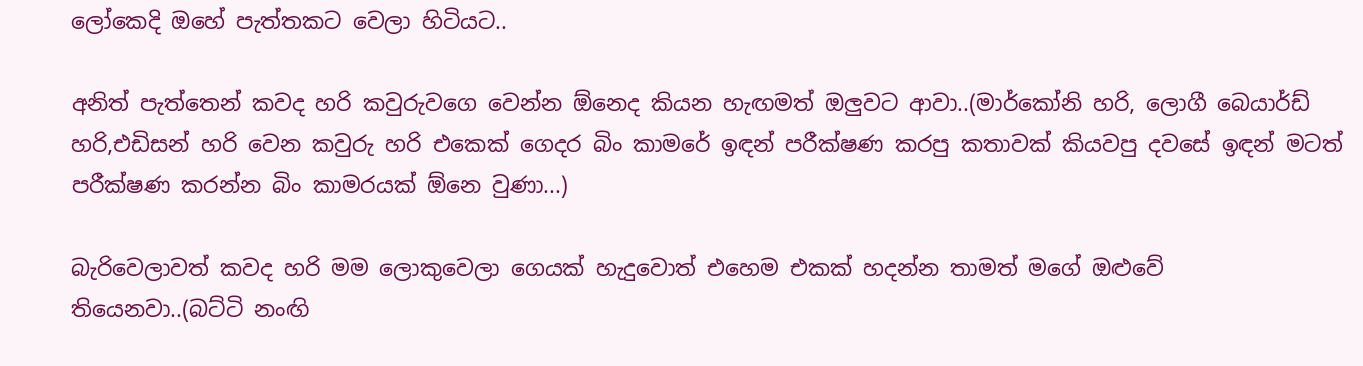ලෝකෙදි ඔහේ පැත්තකට වෙලා හිටියට..

අනිත් පැත්තෙන් කවද හරි කවුරුවගෙ වෙන්න ඕනෙද කියන හැඟමත් ඔලුවට ආවා..(මාර්කෝනි හරි, ලොගී බෙයාර්ඩ් හරි,එඩිසන් හරි වෙන කවුරු හරි එකෙක් ගෙදර බිං කාමරේ ඉඳන් පරීක්ෂණ කරපු කතාවක් කියවපු දවසේ ඉඳන් මටත් පරීක්ෂණ කරන්න බිං කාමරයක් ඕනෙ වුණා...)

බැරිවෙලාවත් කවද හරි මම ලොකුවෙලා ගෙයක් හැදුවොත් එහෙම එකක් හදන්න තාමත් මගේ ඔළුවේ තියෙනවා..(බට්ටි නංඟි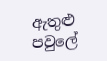ඇතුළු පවුලේ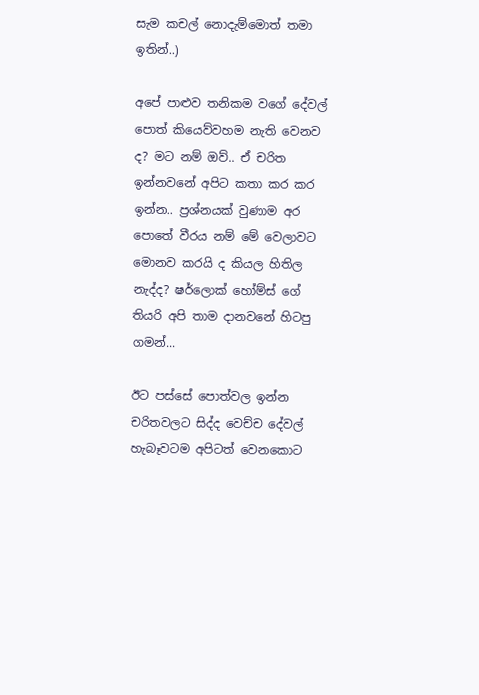සැම කචල් නොදැම්මොත් තමා ඉතින්..)

අපේ පාළුව තනිකම වගේ දේවල් පොත් කියෙව්වහම නැති වෙනව ද? මට නම් ඔව්.. ඒ චරිත ඉන්නවනේ අපිට කතා කර කර ඉන්න.. ප්‍රශ්නයක් වුණාම අර පොතේ වීරය නම් මේ වෙලාවට මොනව කරයි ද කියල හිතිල නැද්ද? ෂර්ලොක් හෝම්ස් ගේ තියරි අපි තාම දානවනේ හිටපු ගමන්...

ඊට පස්සේ පොත්වල ඉන්න චරිතවලට සිද්ද වෙච්ච දේවල් හැබෑවටම අපිටත් වෙනකොට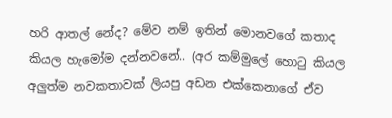හරි ආතල් නේද? මේව නම් ඉතින් මොනවගේ කතාද කියල හැමෝම දන්නවනේ.. (අර කම්මුලේ හොටු කියල අලුත්ම නවකතාවක් ලියපු අඩන එක්කෙනාගේ ඒව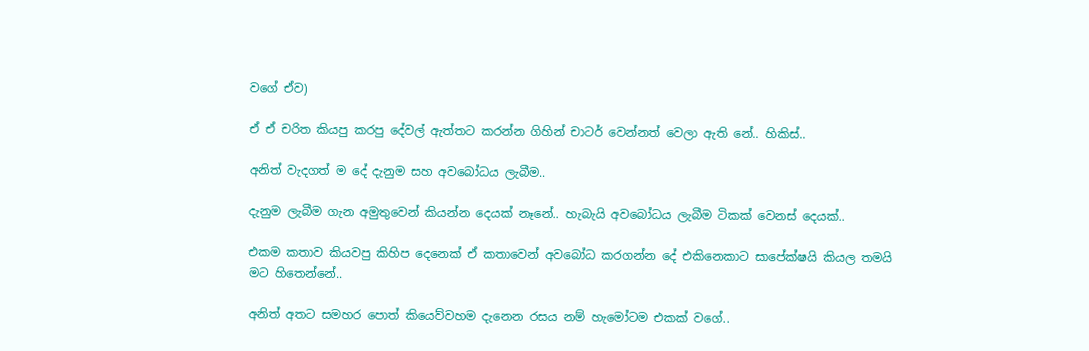වගේ ඒව)

ඒ ඒ චරිත කියපු කරපු දේවල් ඇත්තට කරන්න ගිහින් චාටර් වෙන්නත් වෙලා ඇති නේ.. හිකිස්..

අනිත් වැදගත් ම දේ දැනුම සහ අවබෝධය ලැබීම..

දැනුම ලැබීම ගැන අමුතුවෙන් කියන්න දෙයක් නෑනේ.. හැබැයි අවබෝධය ලැබීම ටිකක් වෙනස් දෙයක්..

එකම කතාව කියවපු කිහිප දෙනෙක් ඒ කතාවෙන් අවබෝධ කරගන්න දේ එකිනෙකාට සාපේක්ෂයි කියල තමයි මට හිතෙන්නේ..

අනිත් අතට සමහර පොත් කියෙව්වහම දැනෙන රසය නම් හැමෝටම එකක් වගේ..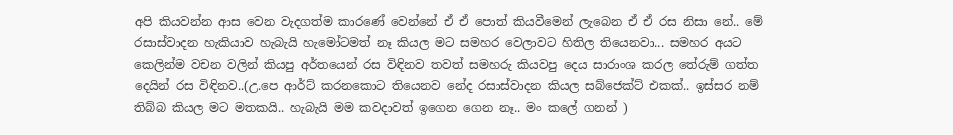අපි කියවන්න ආස වෙන වැදගත්ම කාරණේ වෙන්නේ ඒ ඒ පොත් කියවීමෙන් ලැබෙන ඒ ඒ රස නිසා නේ.. මේ රසාස්වාදන හැකියාව හැබැයි හැමෝටමත් නෑ කියල මට සමහර වෙලාවට හිතිල තියෙනවා... සමහර අයට කෙලින්ම වචන වලින් කියපු අර්තයෙන් රස විඳිනව තවත් සමහරු කියවපු දෙය සාරාංශ කරල තේරුම් ගත්ත දෙයින් රස විඳිනව..(උ.පෙ ආර්ට් කරනකොට තියෙනව නේද රසාස්වාදන කියල සබ්ජෙක්ට් එකක්.. ඉස්සර නම් තිබ්බ කියල මට මතකයි.. හැබැයි මම කවදාවත් ඉගෙන ගෙන නෑ.. මං කලේ ගනන් )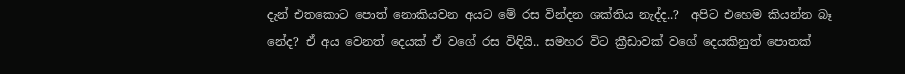දැන් එතකොට පොත් නොකියවන අයට මේ රස වින්දන ශක්තිය නැද්ද..?  අපිට එහෙම කියන්න බෑ නේද? ඒ අය වෙනත් දෙයක් ඒ වගේ රස විඳියි.. සමහර විට ක්‍රීඩාවක් වගේ දෙයකිනුත් පොතක්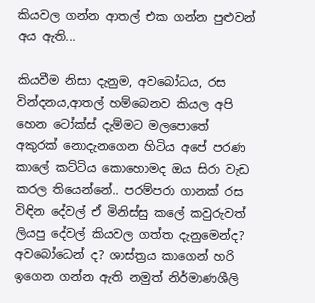කියවල ගන්න ආතල් එක ගන්න පුළුවන් අය ඇති...

කියවීම නිසා දැනුම, අවබෝධය, රස වින්දනය,ආතල් හම්බෙනව කියල අපි හෙන ටෝක්ස් දැම්මට මලපොතේ අකුරක් නොදැනගෙන හිටිය අපේ පරණ කාලේ කට්ටිය කොහොමද ඔය සිරා වැඩ කරල තියෙන්නේ.. පරම්පරා ගානක් රස විඳින දේවල් ඒ මිනිස්සු කලේ කවුරුවත් ලියපු දේවල් කියවල ගත්ත දැනුමෙන්ද? අවබෝධෙන් ද? ශාස්ත්‍රය කාගෙන් හරි ඉගෙන ගන්න ඇති නමුත් නිර්මාණශීලි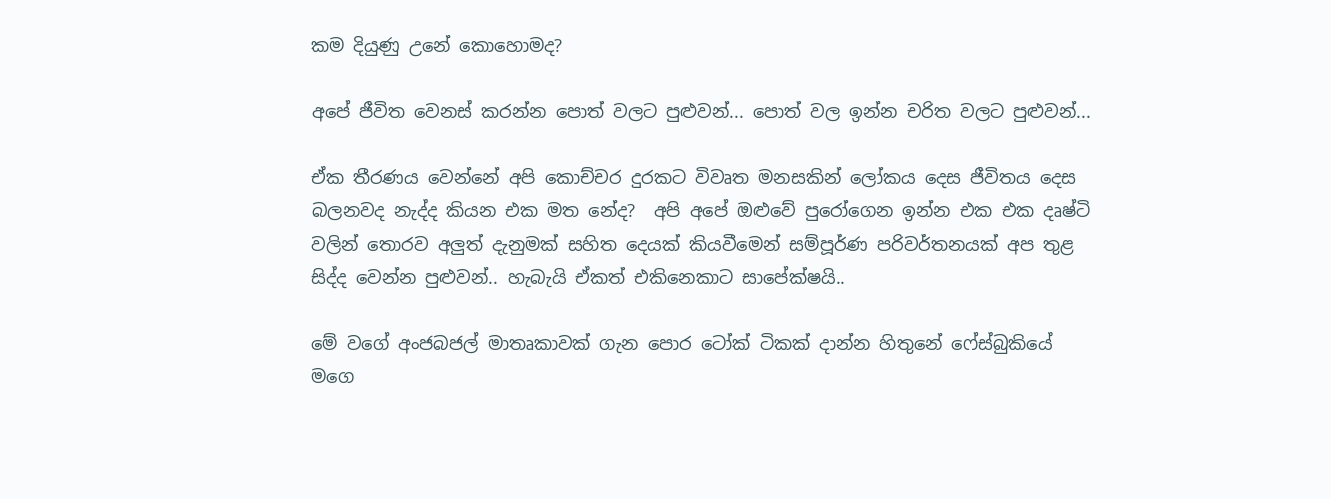කම දියුණු උනේ කොහොමද?

අපේ ජීවිත වෙනස් කරන්න පොත් වලට පුළුවන්... පොත් වල ඉන්න චරිත වලට පුළුවන්...

ඒක තීරණය වෙන්නේ අපි කොච්චර දුරකට විවෘත මනසකින් ලෝකය දෙස ජීවිතය දෙස බලනවද නැද්ද කියන එක මත නේද?  අපි අපේ ඔළුවේ පුරෝගෙන ඉන්න එක එක දෘෂ්ටි වලින් තොරව අලුත් දැනුමක් සහිත දෙයක් කියවීමෙන් සම්පූර්ණ පරිවර්තනයක් අප තුළ සිද්ද වෙන්න පුළුවන්.. හැබැයි ඒකත් එකිනෙකාට සාපේක්ෂයි..

මේ වගේ අංජබජල් මාතෘකාවක් ගැන පොර ටෝක් ටිකක් දාන්න හිතුනේ ෆේස්බුකියේ මගෙ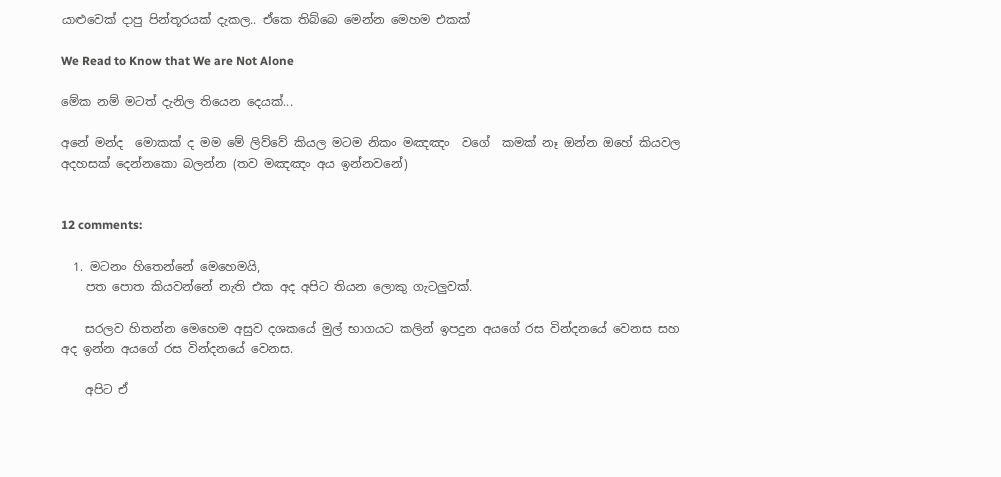යාළුවෙක් දාපු පින්තූරයක් දැකල.. ඒකෙ තිබ්බෙ මෙන්න මෙහම එකක්

We Read to Know that We are Not Alone

මේක නම් මටත් දැනිල තියෙන දෙයක්...

අනේ මන්ද  මොකක් ද මම මේ ලිව්වේ කියල මටම නිකං මඤඤං  වගේ  කමක් නෑ ඔන්න ඔහේ කියවල අදහසක් දෙන්නකො බලන්න (තව මඤඤං අය ඉන්නවනේ)


12 comments:

  1. මටනං හිතෙන්නේ මෙහෙමයි,
    පත පොත කියවන්නේ නැති එක අද අපිට තියන ලොකු ගැටලුවක්.

    සරලව හිතන්න මෙහෙම අසුව දශකයේ මුල් භාගයට කලින් ඉපදුන අයගේ රස වින්දනයේ වෙනස සහ අද ඉන්න අයගේ රස වින්දනයේ වෙනස.

    අපිට ඒ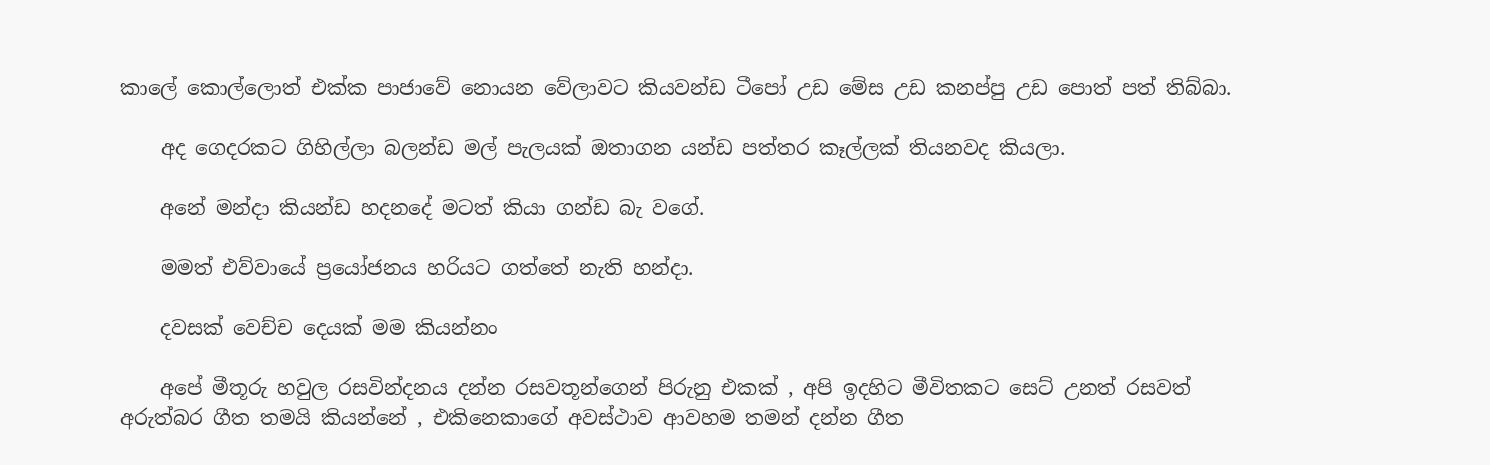කාලේ කොල්ලොත් එක්ක පාජාවේ නොයන වේලාවට කියවන්ඩ ටීපෝ උඩ මේස උඩ කනප්පු උඩ පොත් පත් තිබ්බා.

    අද ගෙදරකට ගිහිල්ලා බලන්ඩ මල් පැලයක් ඔතාගන යන්ඩ පත්තර කෑල්ලක් තියනවද කියලා.

    අනේ මන්දා කියන්ඩ හදනදේ මටත් කියා ගන්ඩ බැ වගේ.

    මමත් එව්වායේ ප්‍රයෝජනය හරියට ගත්තේ නැති හන්දා.

    දවසක් වෙච්ච දෙයක් මම කියන්නං

    අපේ මීතූරු හවුල රසවින්දනය දන්න රසවතූන්ගෙන් පිරුනු එකක් , අපි ඉදහිට මීවිතකට සෙට් උනත් රසවත් අරුත්බර ගීත තමයි කියන්නේ , එකිනෙකාගේ අවස්ථාව ආවහම තමන් දන්න ගීත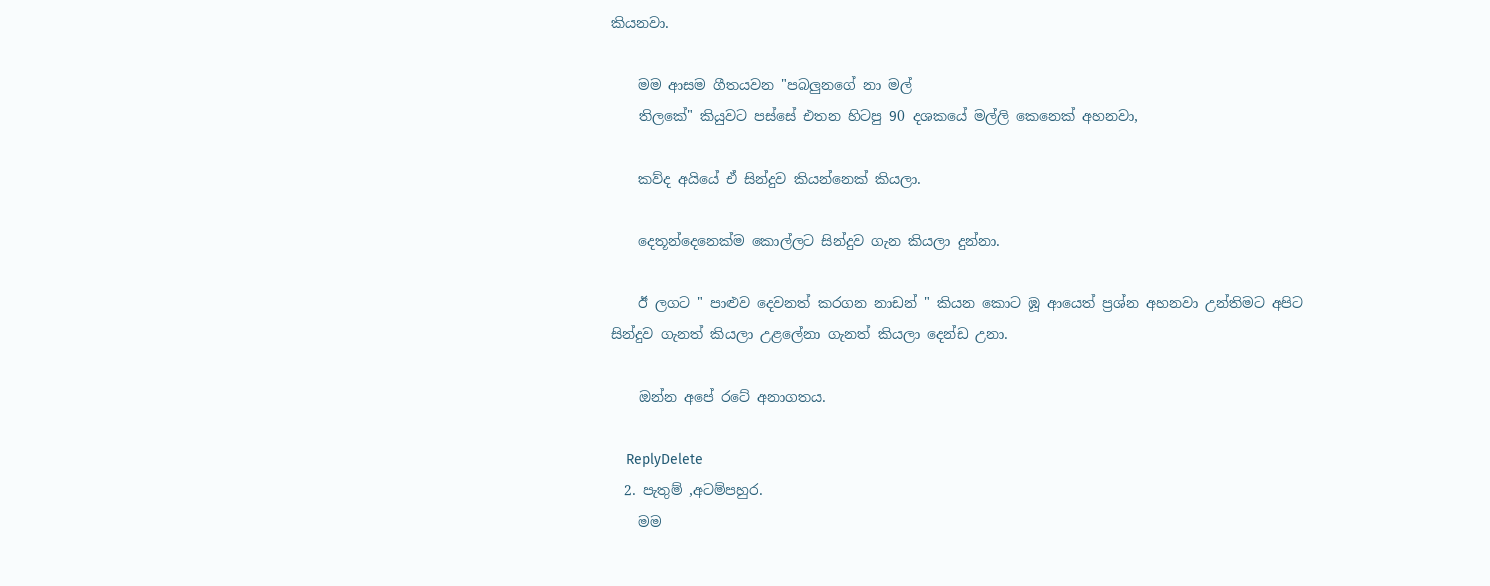කියනවා.

    මම ආසම ගීතයවන "පබලුනගේ නා මල්
    තිලකේ" කියුවට පස්සේ එතන හිටපු 90 දශකයේ මල්ලි කෙනෙක් අහනවා,

    කව්ද අයියේ ඒ සින්දුව කියන්නෙක් කියලා.

    දෙතූන්දෙනෙක්ම කොල්ලට සින්දුව ගැන කියලා දුන්නා.

    ඊ ලගට " පාළුව දෙවනත් කරගන නාඩන් " කියන කොට ඹූ ආයෙත් ප්‍රශ්න අහනවා උන්තිමට අපිට සින්දුව ගැනත් කියලා උළලේනා ගැනත් කියලා දෙන්ඩ උනා.

    ඔන්න අපේ රටේ අනාගතය.

    ReplyDelete
  2. පැතුම් ,අටම්පහුර.
    මම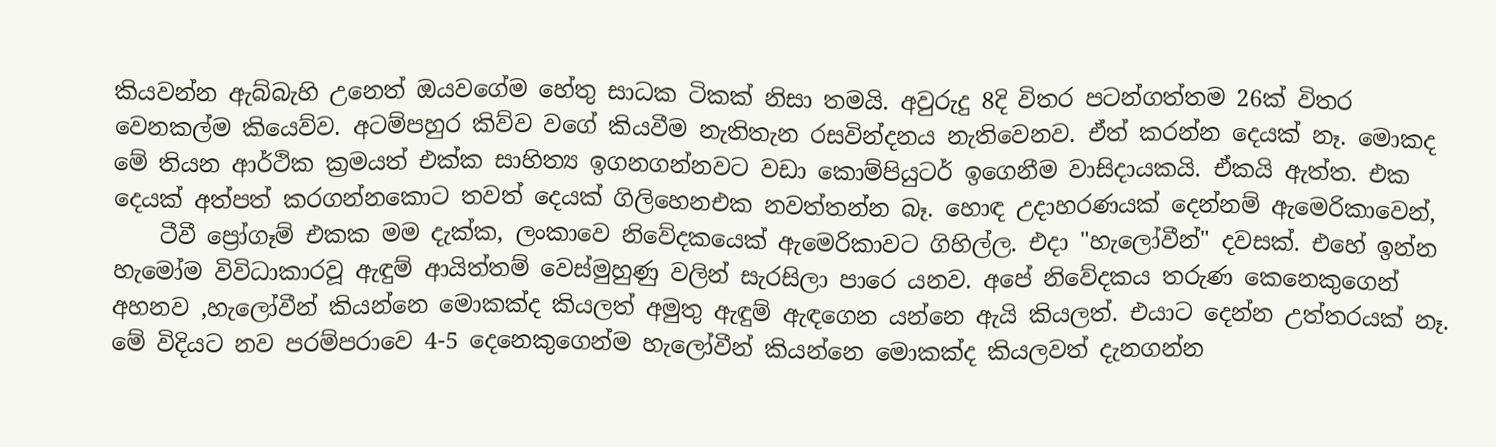කියවන්න ඇබ්බැහි උනෙත් ඔයවගේම හේතු සාධක ටිකක් නිසා තමයි. අවුරුදු 8දි විතර පටන්ගත්තම 26ක් විතර වෙනකල්ම කියෙව්ව. අටම්පහුර කිව්ව වගේ කියවීම නැතිතැන රසවින්දනය නැතිවෙනව. ඒත් කරන්න දෙයක් නෑ. මොකද මේ තියන ආර්ථික ක්‍රමයත් එක්ක සාහිත්‍ය ඉගනගන්නවට වඩා කොම්පියුටර් ඉගෙනීම වාසිදායකයි. ඒකයි ඇත්ත. එක දෙයක් අත්පත් කරගන්නකොට තවත් දෙයක් ගිලිහෙනඑක නවත්තන්න බෑ. හොඳ උදාහරණයක් දෙන්නම් ඇමෙරිකාවෙන්,
    ටීවී ප්‍රෝගෑම් එකක මම දැක්ක, ලංකාවෙ නිවේදකයෙක් ඇමෙරිකාවට ගිහිල්ල. එදා "හැලෝවීන්" දවසක්. එහේ ඉන්න හැමෝම විවිධාකාරවූ ඇඳුම් ආයිත්තම් වෙස්මුහුණු වලින් සැරසිලා පාරෙ යනව. අපේ නිවේදකය තරුණ කෙනෙකුගෙන් අහනව ,හැලෝවීන් කියන්නෙ මොකක්ද කියලත් අමුතු ඇඳුම් ඇඳගෙන යන්නෙ ඇයි කියලත්‍. එයාට දෙන්න උත්තරයක් නෑ. මේ විදියට නව පරම්පරාවෙ 4-5 දෙනෙකුගෙන්ම හැලෝවීන් කියන්නෙ මොකක්ද කියලවත් දැනගන්න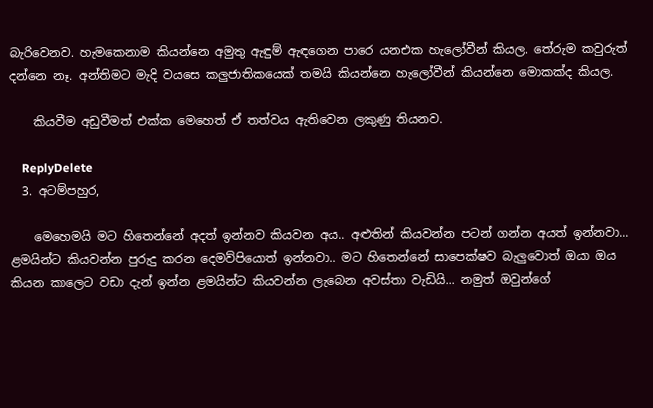බැරිවෙනව. හැමකෙනාම කියන්නෙ අමුතු ඇඳුම් ඇඳගෙන පාරෙ යනඑක හැලෝවීන් කියල. තේරුම කවුරුත් දන්නෙ නෑ‍‍. අන්තිමට මැදි වයසෙ කලුජාතිකයෙක් තමයි කියන්නෙ හැලෝවීන් කියන්නෙ මොකක්ද කියල.

    කියවීම අඩුවීමත් එක්ක මෙහෙත් ඒ තත්වය ඇතිවෙන ලකුණු තියනව.

    ReplyDelete
  3. අටම්පහුර,

    මෙහෙමයි මට හිතෙන්නේ අදත් ඉන්නව කියවන අය.. අළුතින් කියවන්න පටන් ගන්න අයත් ඉන්නවා... ළමයින්ට කියවන්න පුරුදු කරන දෙමව්පියොත් ඉන්නවා.. මට හිතෙන්නේ සාපෙක්ෂව බැලුවොත් ඔයා ඔය කියන කාලෙට වඩා දැන් ඉන්න ළමයින්ට කියවන්න ලැබෙන අවස්තා වැඩියි... නමුත් ඔවුන්ගේ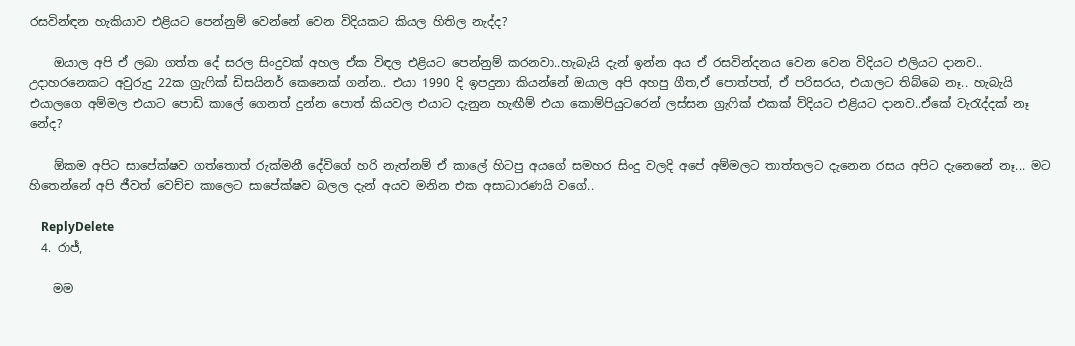රසවින්ඳන හැකියාව එළියට පෙන්නුම් වෙන්නේ වෙන විදියකට කියල හිතිල නැද්ද?

    ඔයාල අපි ඒ ලබා ගත්ත දේ සරල සිංදුවක් අහල ඒක විඳල එළියට පෙන්නුම් කරනවා..හැබැයි දැන් ඉන්න අය ඒ රසවින්දනය වෙන වෙන විදියට එලියට දානව.. උදාහරනෙකට අවුරුදු 22ක ග්‍රැෆික් ඩිසයිනර් කෙනෙක් ගන්න.. එයා 1990 දි ඉපදුනා කියන්නේ ඔයාල අපි අහපු ගීත,ඒ පොත්පත්, ඒ පරිසරය, එයාලට තිබ්බෙ නෑ.. හැබැයි එයාලගෙ අම්මල එයාට පොඩි කාලේ ගෙනත් දුන්න පොත් කියවල එයාට දැනුන හැඟීම් එයා කොම්පියුටරෙන් ලස්සන ග්‍රැෆික් එකක් ව්දියට එළියට දානව..ඒකේ වැරැද්දක් නෑ නේද?

    ඕකම අපිට සාපේක්ෂව ගත්තොත් රුක්මනී දේවිගේ හරි නැත්නම් ඒ කාලේ හිටපු අයගේ සමහර සිංදු වලදි අපේ අම්මලට තාත්තලට දැනෙන රසය අපිට දැනෙනේ නෑ... මට හිතෙන්නේ අපි ජීවත් වෙච්ච කාලෙට සාපේක්ෂව බලල දැන් අයව මනින එක අසාධාරණයි වගේ..

    ReplyDelete
  4. රාජ්,

    මම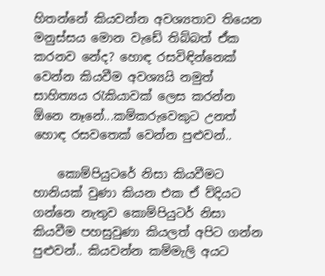හිතන්නේ කියවන්න අවශ්‍යතාව තියෙන මනුස්සය මොන වැඩේ තිබ්බත් ඒක කරනව නේද? හොඳ රසවිඳින්නෙක් වෙන්න කියවීම අවශ්‍යයි නමුත් සාහිත්‍යය රැකියාවක් ලෙස කරන්න ඕනෙ නෑනේ...කම්කරුවෙකුට උනත් හොඳ රසවතෙක් වෙන්න පුළුවන්..

    කොම්පියුටරේ නිසා කියවීමට හානියක් වුණා කියන එක ඒ ව්දියට ගන්නෙ නැතුව කොම්පියුටර් නිසා කියවීම පහසුවුණා කියලත් අපිට ගන්න පුළුවන්.. කියවන්න කම්මැලි අයට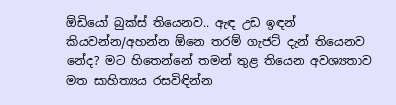ඕඩියෝ බුක්ස් තියෙනව.. ඇඳ උඩ ඉඳන් කියවන්න/අහන්න ඕනෙ තරම් ගැජට් දැන් තියෙනව නේද? මට හිතෙන්නේ තමන් තුළ තියෙන අවශ්‍යතාව මත සාහිත්‍යය රසවිඳින්න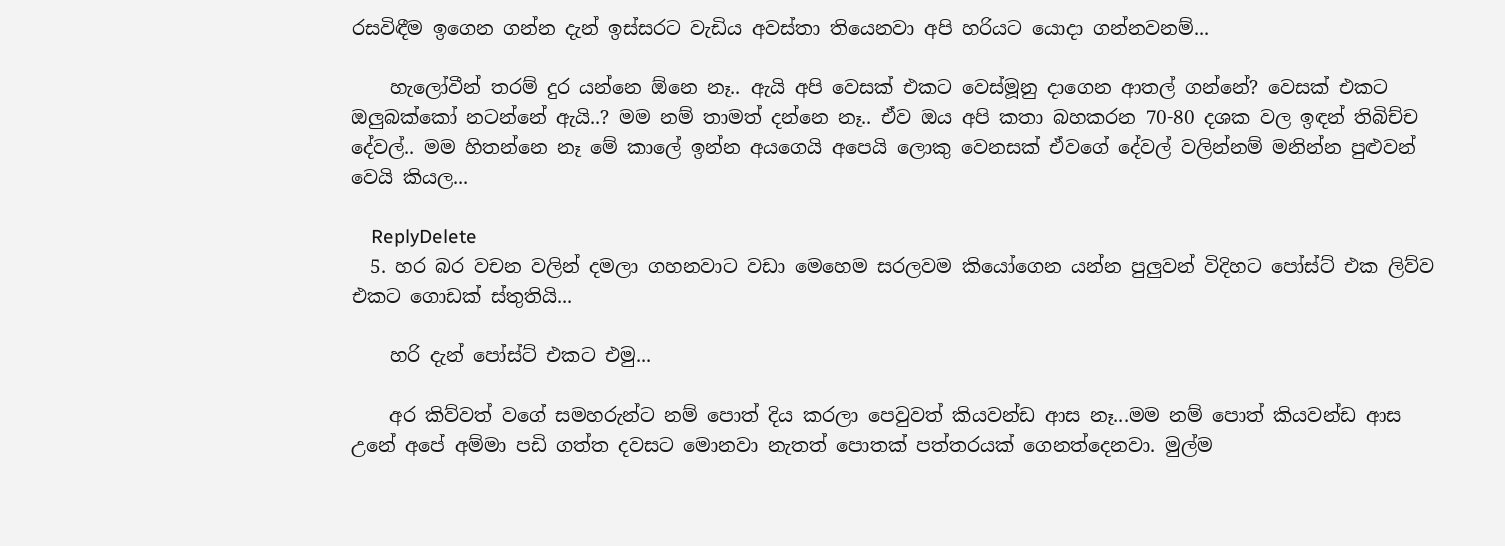රසවිඳීම ඉගෙන ගන්න දැන් ඉස්සරට වැඩිය අවස්තා තියෙනවා අපි හරියට යොදා ගන්නවනම්...

    හැලෝවීන් තරම් දුර යන්නෙ ඕනෙ නෑ.. ඇයි අපි වෙසක් එකට වෙස්මූනු දාගෙන ආතල් ගන්නේ? වෙසක් එකට ඔලුබක්කෝ නටන්නේ ඇයි..? මම නම් තාමත් දන්නෙ නෑ.. ඒව ඔය අපි කතා බහකරන 70-80 දශක වල ඉඳන් තිබිච්ච දේවල්.. මම හිතන්නෙ නෑ මේ කාලේ ඉන්න අයගෙයි අපෙයි ලොකු වෙනසක් ඒවගේ දේවල් වලින්නම් මනින්න පුළුවන් වෙයි කියල...

    ReplyDelete
  5. හර බර වචන වලින් දමලා ගහනවාට වඩා මෙහෙම සරලවම කියෝගෙන යන්න පුලුවන් විදිහට පෝස්ට් එක ලිව්ව එකට ගොඩක් ස්තුතියි...

    හරි දැන් පෝස්ට් එකට එමු...

    අර කිව්වත් වගේ සමහරුන්ට නම් පොත් දිය කරලා පෙවුවත් කියවන්ඩ ආස නෑ...මම නම් පොත් කියවන්ඩ ආස උනේ අපේ අම්මා පඩි ගත්ත දවසට මොනවා නැතත් පොතක් පත්තරයක් ගෙනත්දෙනවා. මුල්ම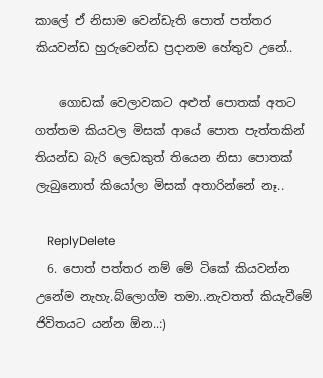කාලේ ඒ නිසාම වෙන්ඩැති පොත් පත්තර කියවන්ඩ හුරුවෙන්ඩ ප්‍රදානම හේතුව උනේ..

    ගොඩක් වෙලාවකට අළුත් පොතක් අතට ගත්තම කියවල මිසක් ආයේ පොත පැත්තකින් තියන්ඩ බැරි ලෙඩකුත් තියෙන නිසා පොතක් ලැබුනොත් කියෝලා මිසක් අතාරින්නේ නෑ..

    ReplyDelete
  6. පොත් පත්තර නම් මේ ටිකේ කියවන්න උනේම නැහැ.බ්ලොග්ම තමා..නැවතත් කියැවීමේ ජිවිතයට යන්න ඕන..:)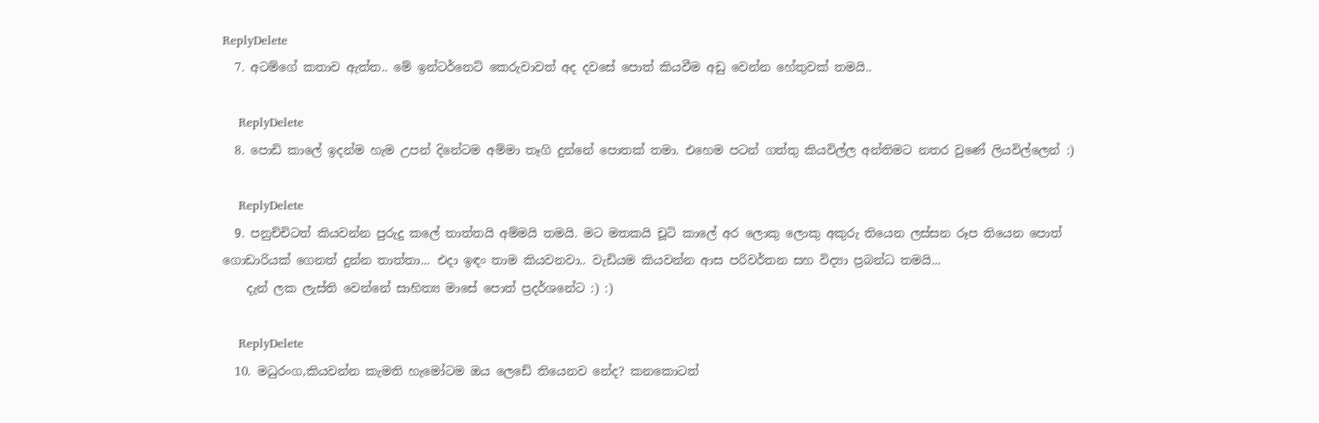ReplyDelete
  7. අටම්ගේ කතාව ඇත්ත.. මේ ඉන්ටර්නෙට් කෙරුවාවත් අද දවසේ පොත් කියවීම අඩු වෙන්න හේතුවක් තමයි..

    ReplyDelete
  8. පොඩි කාලේ ඉදන්ම හැම උපන් දිනේටම අම්මා තෑගි දුන්නේ පොතක් තමා. එහෙම පටන් ගත්තු කියවිල්ල අන්තිමට නතර වුණේ ලියවිල්ලෙන් :)

    ReplyDelete
  9. පනුච්චිටත් කියවන්න පුරුදු කලේ තාත්තයි අම්මයි තමයි. මට මතකයි චූටි කාලේ අර ලොකු ලොකු අකුරු තියෙන ලස්සන රූප තියෙන පොත් ගොඩාරියක් ගෙනත් දුන්න තාත්තා... එදා ඉඳං තාම කියවනවා.. වැඩියම කියවන්න ආස පරිවර්තන සහ විද්‍යා ප්‍රබන්ධ තමයි...
    දැන් ලක ලැස්ති වෙන්නේ සාහිත්‍ය මාසේ පොත් ප්‍රදර්ශනේට :) :)

    ReplyDelete
  10. මධුරංග,කියවන්න කැමති හැමෝටම ඔය ලෙඩේ තියෙනව නේද? කනකොටත්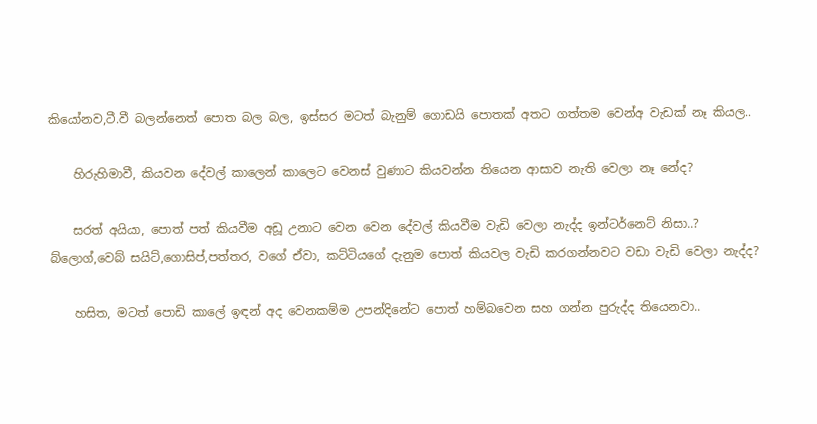කියෝනව,ටී.වී බලන්නෙත් පොත බල බල, ඉස්සර මටත් බැනුම් ගොඩයි පොතක් අතට ගත්තම වෙන්අ වැඩක් නෑ කියල..

    හිරුහිමාවී, කියවන දේවල් කාලෙන් කාලෙට වෙනස් වුණාට කියවන්න තියෙන ආසාව නැති වෙලා නෑ නේද?

    සරත් අයියා, පොත් පත් කියවීම අඩූ උනාට වෙන වෙන දේවල් කියවීම වැඩි වෙලා නැද්ද ඉන්ටර්නෙට් නිසා..? බ්ලොග්,වෙබ් සයිට්,ගොසිප්,පත්තර, වගේ ඒවා, කට්ටියගේ දැනුම පොත් කියවල වැඩි කරගන්නවට වඩා වැඩි වෙලා නැද්ද?

    හසිත, මටත් පොඩි කාලේ ඉඳන් අද වෙනකම්ම උපන්දිනේට පොත් හම්බවෙන සහ ගන්න පුරුද්ද තියෙනවා..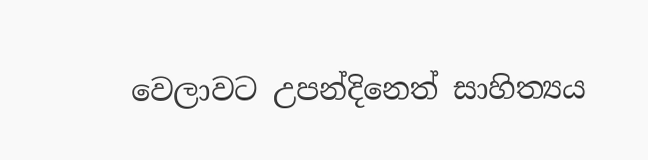වෙලාවට උපන්දිනෙත් සාහිත්‍යය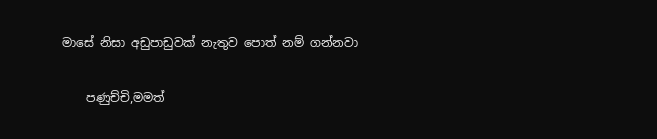මාසේ නිසා අඩුපාඩුවක් නැතුව පොත් නම් ගන්නවා

    පණුච්චි,මමත්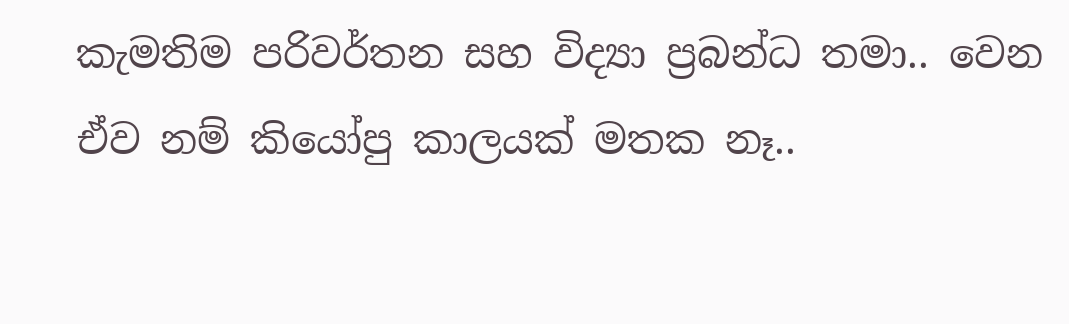කැමතිම පරිවර්තන සහ විද්‍යා ප්‍රබන්ධ තමා.. වෙන ඒව නම් කියෝපු කාලයක් මතක නෑ..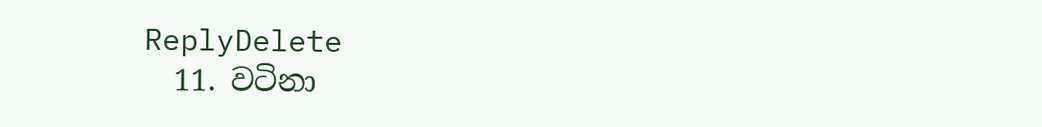ReplyDelete
  11. වටිනා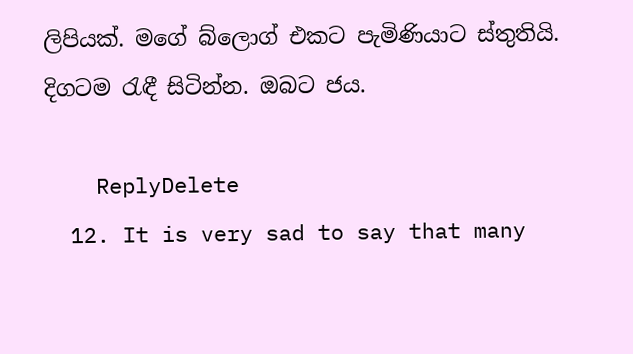ලිපියක්. මගේ බ්ලොග් එකට පැමිණියාට ස්තුතියි. දිගටම රැඳී සිටින්න. ඔබට ජය.

    ReplyDelete
  12. It is very sad to say that many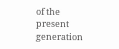of the present generation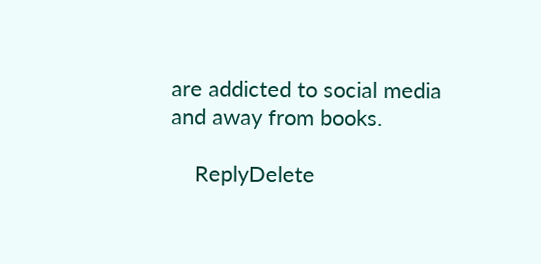are addicted to social media and away from books.

    ReplyDelete